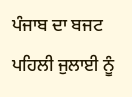ਪੰਜਾਬ ਦਾ ਬਜਟ
ਪਹਿਲੀ ਜੁਲਾਈ ਨੂੰ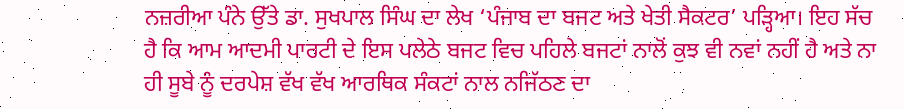ਨਜ਼ਰੀਆ ਪੰਨੇ ਉੱਤੇ ਡਾ. ਸੁਖਪਾਲ ਸਿੰਘ ਦਾ ਲੇਖ ‘ਪੰਜਾਬ ਦਾ ਬਜਟ ਅਤੇ ਖੇਤੀ ਸੈਕਟਰ’ ਪੜ੍ਹਿਆ। ਇਹ ਸੱਚ ਹੈ ਕਿ ਆਮ ਆਦਮੀ ਪਾਰਟੀ ਦੇ ਇਸ ਪਲੇਠੇ ਬਜਟ ਵਿਚ ਪਹਿਲੇ ਬਜਟਾਂ ਨਾਲੋਂ ਕੁਝ ਵੀ ਨਵਾਂ ਨਹੀਂ ਹੈ ਅਤੇ ਨਾ ਹੀ ਸੂਬੇ ਨੂੰ ਦਰਪੇਸ਼ ਵੱਖ ਵੱਖ ਆਰਥਿਕ ਸੰਕਟਾਂ ਨਾਲ ਨਜਿੱਠਣ ਦਾ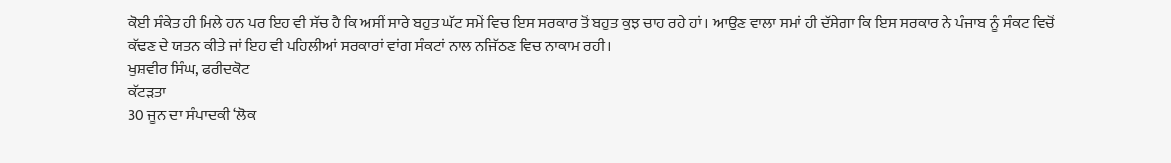ਕੋਈ ਸੰਕੇਤ ਹੀ ਮਿਲੇ ਹਨ ਪਰ ਇਹ ਵੀ ਸੱਚ ਹੈ ਕਿ ਅਸੀਂ ਸਾਰੇ ਬਹੁਤ ਘੱਟ ਸਮੇਂ ਵਿਚ ਇਸ ਸਰਕਾਰ ਤੋਂ ਬਹੁਤ ਕੁਝ ਚਾਹ ਰਹੇ ਹਾਂ। ਆਉਣ ਵਾਲਾ ਸਮਾਂ ਹੀ ਦੱਸੇਗਾ ਕਿ ਇਸ ਸਰਕਾਰ ਨੇ ਪੰਜਾਬ ਨੂੰ ਸੰਕਟ ਵਿਚੋਂ ਕੱਢਣ ਦੇ ਯਤਨ ਕੀਤੇ ਜਾਂ ਇਹ ਵੀ ਪਹਿਲੀਆਂ ਸਰਕਾਰਾਂ ਵਾਂਗ ਸੰਕਟਾਂ ਨਾਲ ਨਜਿੱਠਣ ਵਿਚ ਨਾਕਾਮ ਰਹੀ।
ਖੁਸ਼ਵੀਰ ਸਿੰਘ, ਫਰੀਦਕੋਟ
ਕੱਟੜਤਾ
30 ਜੂਨ ਦਾ ਸੰਪਾਦਕੀ ‘ਲੋਕ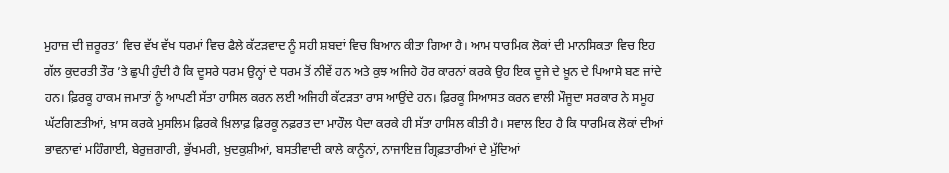ਮੁਹਾਜ਼ ਦੀ ਜ਼ਰੂਰਤ’ ਵਿਚ ਵੱਖ ਵੱਖ ਧਰਮਾਂ ਵਿਚ ਫੈਲੇ ਕੱਟੜਵਾਦ ਨੂੰ ਸਹੀ ਸ਼ਬਦਾਂ ਵਿਚ ਬਿਆਨ ਕੀਤਾ ਗਿਆ ਹੈ। ਆਮ ਧਾਰਮਿਕ ਲੋਕਾਂ ਦੀ ਮਾਨਸਿਕਤਾ ਵਿਚ ਇਹ ਗੱਲ ਕੁਦਰਤੀ ਤੌਰ ’ਤੇ ਛੁਪੀ ਹੁੰਦੀ ਹੈ ਕਿ ਦੂਸਰੇ ਧਰਮ ਉਨ੍ਹਾਂ ਦੇ ਧਰਮ ਤੋਂ ਨੀਵੇਂ ਹਨ ਅਤੇ ਕੁਝ ਅਜਿਹੇ ਹੋਰ ਕਾਰਨਾਂ ਕਰਕੇ ਉਹ ਇਕ ਦੂਜੇ ਦੇ ਖ਼ੂਨ ਦੇ ਪਿਆਸੇ ਬਣ ਜਾਂਦੇ ਹਨ। ਫ਼ਿਰਕੂ ਹਾਕਮ ਜਮਾਤਾਂ ਨੂੰ ਆਪਣੀ ਸੱਤਾ ਹਾਸਿਲ ਕਰਨ ਲਈ ਅਜਿਹੀ ਕੱਟੜਤਾ ਰਾਸ ਆਉਂਦੇ ਹਨ। ਫ਼ਿਰਕੂ ਸਿਆਸਤ ਕਰਨ ਵਾਲੀ ਮੌਜੂਦਾ ਸਰਕਾਰ ਨੇ ਸਮੂਹ ਘੱਟਗਿਣਤੀਆਂ, ਖ਼ਾਸ ਕਰਕੇ ਮੁਸਲਿਮ ਫ਼ਿਰਕੇ ਖ਼ਿਲਾਫ਼ ਫ਼ਿਰਕੂ ਨਫ਼ਰਤ ਦਾ ਮਾਹੌਲ ਪੈਦਾ ਕਰਕੇ ਹੀ ਸੱਤਾ ਹਾਸਿਲ ਕੀਤੀ ਹੈ। ਸਵਾਲ ਇਹ ਹੈ ਕਿ ਧਾਰਮਿਕ ਲੋਕਾਂ ਦੀਆਂ ਭਾਵਨਾਵਾਂ ਮਹਿੰਗਾਈ, ਬੇਰੁਜ਼ਗਾਰੀ, ਭੁੱਖਮਰੀ, ਖ਼ੁਦਕੁਸ਼ੀਆਂ, ਬਸਤੀਵਾਦੀ ਕਾਲੇ ਕਾਨੂੰਨਾਂ, ਨਾਜਾਇਜ਼ ਗ੍ਰਿਫ਼ਤਾਰੀਆਂ ਦੇ ਮੁੱਦਿਆਂ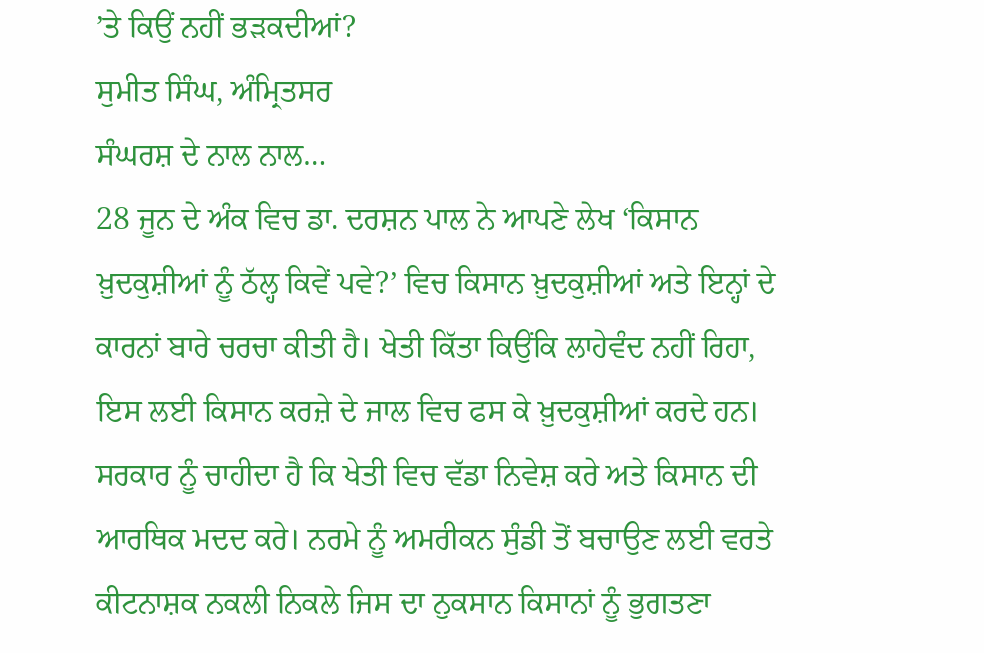’ਤੇ ਕਿਉਂ ਨਹੀਂ ਭੜਕਦੀਆਂ?
ਸੁਮੀਤ ਸਿੰਘ, ਅੰਮ੍ਰਿਤਸਰ
ਸੰਘਰਸ਼ ਦੇ ਨਾਲ ਨਾਲ…
28 ਜੂਨ ਦੇ ਅੰਕ ਵਿਚ ਡਾ. ਦਰਸ਼ਨ ਪਾਲ ਨੇ ਆਪਣੇ ਲੇਖ ‘ਕਿਸਾਨ ਖ਼ੁਦਕੁਸ਼ੀਆਂ ਨੂੰ ਠੱਲ੍ਹ ਕਿਵੇਂ ਪਵੇ?’ ਵਿਚ ਕਿਸਾਨ ਖ਼ੁਦਕੁਸ਼ੀਆਂ ਅਤੇ ਇਨ੍ਹਾਂ ਦੇ ਕਾਰਨਾਂ ਬਾਰੇ ਚਰਚਾ ਕੀਤੀ ਹੈ। ਖੇਤੀ ਕਿੱਤਾ ਕਿਉਂਕਿ ਲਾਹੇਵੰਦ ਨਹੀਂ ਰਿਹਾ, ਇਸ ਲਈ ਕਿਸਾਨ ਕਰਜ਼ੇ ਦੇ ਜਾਲ ਵਿਚ ਫਸ ਕੇ ਖ਼ੁਦਕੁਸ਼ੀਆਂ ਕਰਦੇ ਹਨ। ਸਰਕਾਰ ਨੂੰ ਚਾਹੀਦਾ ਹੈ ਕਿ ਖੇਤੀ ਵਿਚ ਵੱਡਾ ਨਿਵੇਸ਼ ਕਰੇ ਅਤੇ ਕਿਸਾਨ ਦੀ ਆਰਥਿਕ ਮਦਦ ਕਰੇ। ਨਰਮੇ ਨੂੰ ਅਮਰੀਕਨ ਸੁੰਡੀ ਤੋਂ ਬਚਾਉਣ ਲਈ ਵਰਤੇ ਕੀਟਨਾਸ਼ਕ ਨਕਲੀ ਨਿਕਲੇ ਜਿਸ ਦਾ ਨੁਕਸਾਨ ਕਿਸਾਨਾਂ ਨੂੰ ਭੁਗਤਣਾ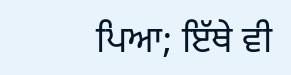ਪਿਆ; ਇੱਥੇ ਵੀ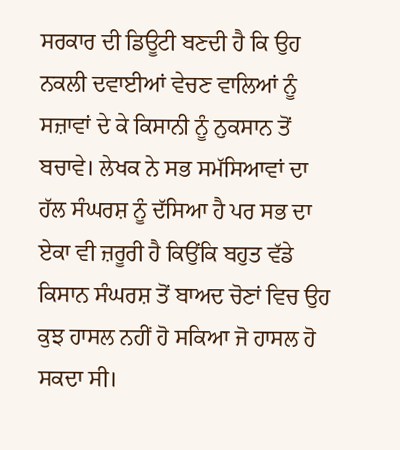ਸਰਕਾਰ ਦੀ ਡਿਊਟੀ ਬਣਦੀ ਹੈ ਕਿ ਉਹ ਨਕਲੀ ਦਵਾਈਆਂ ਵੇਚਣ ਵਾਲਿਆਂ ਨੂੰ ਸਜ਼ਾਵਾਂ ਦੇ ਕੇ ਕਿਸਾਨੀ ਨੂੰ ਨੁਕਸਾਨ ਤੋਂ ਬਚਾਵੇ। ਲੇਖਕ ਨੇ ਸਭ ਸਮੱਸਿਆਵਾਂ ਦਾ ਹੱਲ ਸੰਘਰਸ਼ ਨੂੰ ਦੱਸਿਆ ਹੈ ਪਰ ਸਭ ਦਾ ਏਕਾ ਵੀ ਜ਼ਰੂਰੀ ਹੈ ਕਿਉਂਕਿ ਬਹੁਤ ਵੱਡੇ ਕਿਸਾਨ ਸੰਘਰਸ਼ ਤੋਂ ਬਾਅਦ ਚੋਣਾਂ ਵਿਚ ਉਹ ਕੁਝ ਹਾਸਲ ਨਹੀਂ ਹੋ ਸਕਿਆ ਜੋ ਹਾਸਲ ਹੋ ਸਕਦਾ ਸੀ।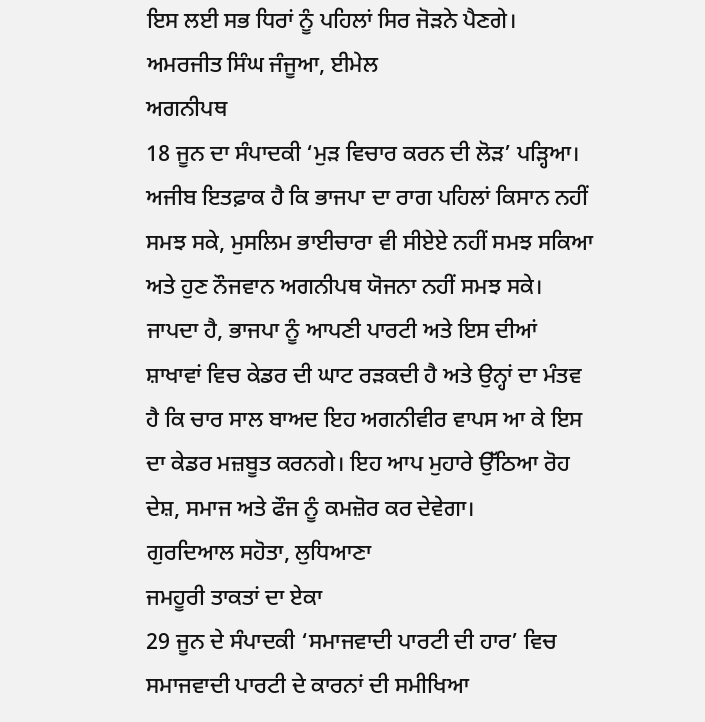ਇਸ ਲਈ ਸਭ ਧਿਰਾਂ ਨੂੰ ਪਹਿਲਾਂ ਸਿਰ ਜੋੜਨੇ ਪੈਣਗੇ।
ਅਮਰਜੀਤ ਸਿੰਘ ਜੰਜੂਆ, ਈਮੇਲ
ਅਗਨੀਪਥ
18 ਜੂਨ ਦਾ ਸੰਪਾਦਕੀ ‘ਮੁੜ ਵਿਚਾਰ ਕਰਨ ਦੀ ਲੋੜ’ ਪੜ੍ਹਿਆ। ਅਜੀਬ ਇਤਫ਼ਾਕ ਹੈ ਕਿ ਭਾਜਪਾ ਦਾ ਰਾਗ ਪਹਿਲਾਂ ਕਿਸਾਨ ਨਹੀਂ ਸਮਝ ਸਕੇ, ਮੁਸਲਿਮ ਭਾਈਚਾਰਾ ਵੀ ਸੀਏਏ ਨਹੀਂ ਸਮਝ ਸਕਿਆ ਅਤੇ ਹੁਣ ਨੌਜਵਾਨ ਅਗਨੀਪਥ ਯੋਜਨਾ ਨਹੀਂ ਸਮਝ ਸਕੇ। ਜਾਪਦਾ ਹੈ, ਭਾਜਪਾ ਨੂੰ ਆਪਣੀ ਪਾਰਟੀ ਅਤੇ ਇਸ ਦੀਆਂ ਸ਼ਾਖਾਵਾਂ ਵਿਚ ਕੇਡਰ ਦੀ ਘਾਟ ਰੜਕਦੀ ਹੈ ਅਤੇ ਉਨ੍ਹਾਂ ਦਾ ਮੰਤਵ ਹੈ ਕਿ ਚਾਰ ਸਾਲ ਬਾਅਦ ਇਹ ਅਗਨੀਵੀਰ ਵਾਪਸ ਆ ਕੇ ਇਸ ਦਾ ਕੇਡਰ ਮਜ਼ਬੂਤ ਕਰਨਗੇ। ਇਹ ਆਪ ਮੁਹਾਰੇ ਉੱਠਿਆ ਰੋਹ ਦੇਸ਼, ਸਮਾਜ ਅਤੇ ਫੌਜ ਨੂੰ ਕਮਜ਼ੋਰ ਕਰ ਦੇਵੇਗਾ।
ਗੁਰਦਿਆਲ ਸਹੋਤਾ, ਲੁਧਿਆਣਾ
ਜਮਹੂਰੀ ਤਾਕਤਾਂ ਦਾ ਏਕਾ
29 ਜੂਨ ਦੇ ਸੰਪਾਦਕੀ ‘ਸਮਾਜਵਾਦੀ ਪਾਰਟੀ ਦੀ ਹਾਰ’ ਵਿਚ ਸਮਾਜਵਾਦੀ ਪਾਰਟੀ ਦੇ ਕਾਰਨਾਂ ਦੀ ਸਮੀਖਿਆ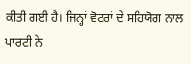ਕੀਤੀ ਗਈ ਹੈ। ਜਿਨ੍ਹਾਂ ਵੋਟਰਾਂ ਦੇ ਸਹਿਯੋਗ ਨਾਲ ਪਾਰਟੀ ਨੇ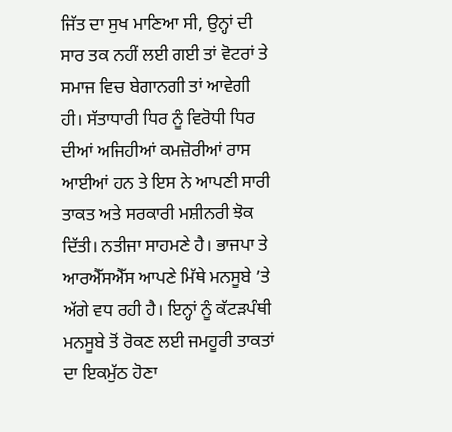ਜਿੱਤ ਦਾ ਸੁਖ ਮਾਣਿਆ ਸੀ, ਉਨ੍ਹਾਂ ਦੀ ਸਾਰ ਤਕ ਨਹੀਂ ਲਈ ਗਈ ਤਾਂ ਵੋਟਰਾਂ ਤੇ ਸਮਾਜ ਵਿਚ ਬੇਗਾਨਗੀ ਤਾਂ ਆਵੇਗੀ ਹੀ। ਸੱਤਾਧਾਰੀ ਧਿਰ ਨੂੰ ਵਿਰੋਧੀ ਧਿਰ ਦੀਆਂ ਅਜਿਹੀਆਂ ਕਮਜ਼ੋਰੀਆਂ ਰਾਸ ਆਈਆਂ ਹਨ ਤੇ ਇਸ ਨੇ ਆਪਣੀ ਸਾਰੀ ਤਾਕਤ ਅਤੇ ਸਰਕਾਰੀ ਮਸ਼ੀਨਰੀ ਝੋਕ ਦਿੱਤੀ। ਨਤੀਜਾ ਸਾਹਮਣੇ ਹੈ। ਭਾਜਪਾ ਤੇ ਆਰਐੱਸਐੱਸ ਆਪਣੇ ਮਿੱਥੇ ਮਨਸੂਬੇ ’ਤੇ ਅੱਗੇ ਵਧ ਰਹੀ ਹੈ। ਇਨ੍ਹਾਂ ਨੂੰ ਕੱਟੜਪੰਥੀ ਮਨਸੂਬੇ ਤੋਂ ਰੋਕਣ ਲਈ ਜਮਹੂਰੀ ਤਾਕਤਾਂ ਦਾ ਇਕਮੁੱਠ ਹੋਣਾ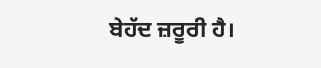ਬੇਹੱਦ ਜ਼ਰੂਰੀ ਹੈ।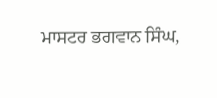ਮਾਸਟਰ ਭਗਵਾਨ ਸਿੰਘ,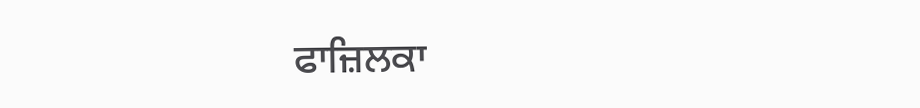ਫਾਜ਼ਿਲਕਾ